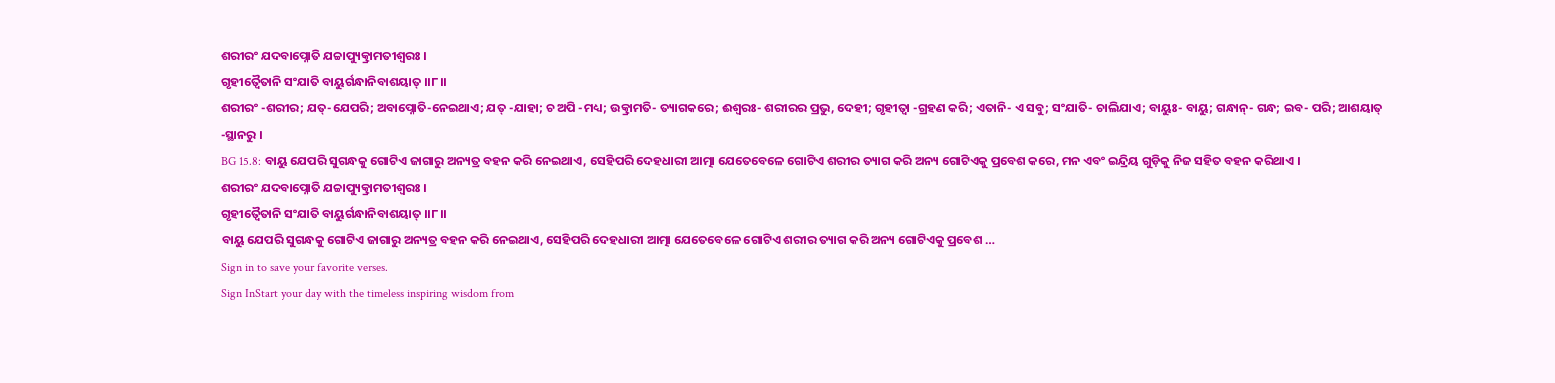ଶରୀରଂ ଯଦବାପ୍ନୋତି ଯଚ୍ଚାପ୍ୟୁତ୍କ୍ରାମତୀଶ୍ୱରଃ ।
ଗୃହୀତ୍ୱୈତାନି ସଂଯାତି ବାୟୁର୍ଗନ୍ଧାନିବାଶୟାତ୍ ।।୮।।
ଶରୀରଂ -ଶରୀର; ଯତ୍-ଯେପରି; ଅବାପ୍ନୋତି-ନେଇଥାଏ; ଯତ୍ -ଯାହା; ଚ ଅପି -ମଧ୍ୟ; ଉତ୍କ୍ରାମତି- ତ୍ୟାଗକରେ; ଈଶ୍ୱରଃ- ଶରୀରର ପ୍ରଭୁ, ଦେହୀ; ଗୃହୀତ୍ୱା -ଗ୍ରହଣ କରି; ଏତାନି- ଏ ସବୁ; ସଂଯାତି- ଚାଲିଯାଏ; ବାୟୁଃ- ବାୟୁ; ଗନ୍ଧାନ୍- ଗନ୍ଧ; ଇବ- ପରି; ଆଶୟାତ୍ -ସ୍ଥାନରୁ ।
BG 15.8: ବାୟୁ ଯେପରି ସୁଗନ୍ଧକୁ ଗୋଟିଏ ଜାଗାରୁ ଅନ୍ୟତ୍ର ବହନ କରି ନେଇଥାଏ, ସେହିପରି ଦେହଧାରୀ ଆତ୍ମା ଯେତେବେଳେ ଗୋଟିଏ ଶରୀର ତ୍ୟାଗ କରି ଅନ୍ୟ ଗୋଟିଏକୁ ପ୍ରବେଶ କରେ, ମନ ଏବଂ ଇନ୍ଦ୍ରିୟ ଗୁଡ଼ିକୁ ନିଜ ସହିତ ବହନ କରିଥାଏ ।
ଶରୀରଂ ଯଦବାପ୍ନୋତି ଯଚ୍ଚାପ୍ୟୁତ୍କ୍ରାମତୀଶ୍ୱରଃ ।
ଗୃହୀତ୍ୱୈତାନି ସଂଯାତି ବାୟୁର୍ଗନ୍ଧାନିବାଶୟାତ୍ ।।୮।।
ବାୟୁ ଯେପରି ସୁଗନ୍ଧକୁ ଗୋଟିଏ ଜାଗାରୁ ଅନ୍ୟତ୍ର ବହନ କରି ନେଇଥାଏ, ସେହିପରି ଦେହଧାରୀ ଆତ୍ମା ଯେତେବେଳେ ଗୋଟିଏ ଶରୀର ତ୍ୟାଗ କରି ଅନ୍ୟ ଗୋଟିଏକୁ ପ୍ରବେଶ …
Sign in to save your favorite verses.
Sign InStart your day with the timeless inspiring wisdom from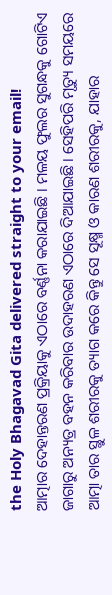the Holy Bhagavad Gita delivered straight to your email!
ଆତ୍ମାର ଦେହାନ୍ତରଣ ପ୍ରକ୍ରିୟାକୁ ଏଠାରେ ବର୍ଣ୍ଣନା କରାଯାଇଛି । ମଳୟ ଫୁଲର ସୁଗନ୍ଧକୁ ଗୋଟିଏ ଜାଗାରୁ ଅନ୍ୟତ୍ର ବହନ କରିବାର ଉଦାହରଣ ଏଠାରେ ଦିଆଯାଇଛି । ସେହିପରି ମୃତ୍ୟୁ ସମୟରେ ଆତ୍ମା ତାର ସ୍ଥୁଳ ଶରୀରକୁ ତ୍ୟାଗ କରେ କିନ୍ତୁ ସେ ସୂକ୍ଷ୍ମ ଓ କାରଣ ଶରୀରକୁ, ଯାହାର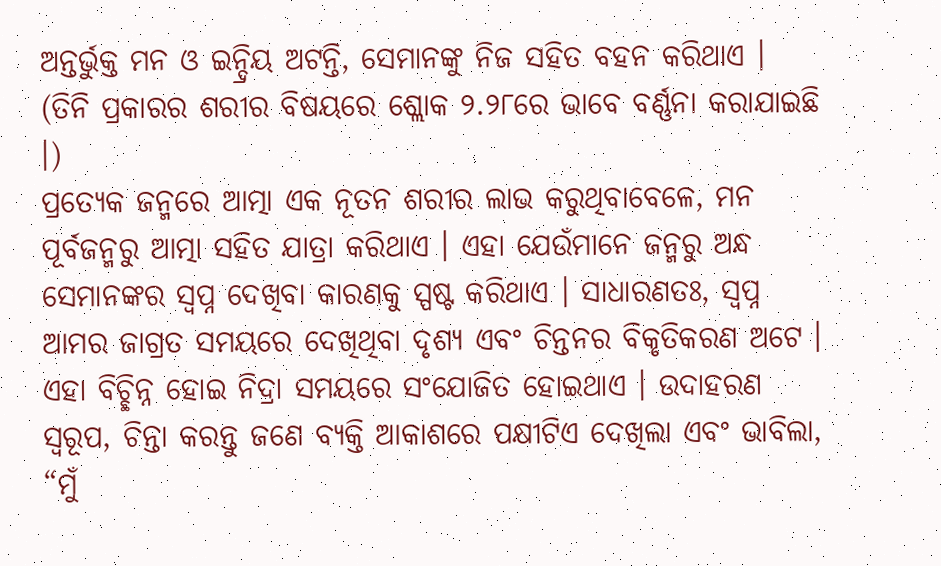ଅନ୍ତର୍ଭୁକ୍ତ ମନ ଓ ଇନ୍ଦ୍ରିୟ ଅଟନ୍ତି, ସେମାନଙ୍କୁ ନିଜ ସହିତ ବହନ କରିଥାଏ । (ତିନି ପ୍ରକାରର ଶରୀର ବିଷୟରେ ଶ୍ଲୋକ ୨.୨୮ରେ ଭାବେ ବର୍ଣ୍ଣନା କରାଯାଇଛି ।)
ପ୍ରତ୍ୟେକ ଜନ୍ମରେ ଆତ୍ମା ଏକ ନୂତନ ଶରୀର ଲାଭ କରୁଥିବାବେଳେ, ମନ ପୂର୍ବଜନ୍ମରୁ ଆତ୍ମା ସହିତ ଯାତ୍ରା କରିଥାଏ । ଏହା ଯେଉଁମାନେ ଜନ୍ମରୁ ଅନ୍ଧ ସେମାନଙ୍କର ସ୍ୱପ୍ନ ଦେଖିବା କାରଣକୁ ସ୍ପଷ୍ଟ କରିଥାଏ । ସାଧାରଣତଃ, ସ୍ୱପ୍ନ ଆମର ଜାଗ୍ରତ ସମୟରେ ଦେଖିଥିବା ଦୃଶ୍ୟ ଏବଂ ଚିନ୍ତନର ବିକୃତିକରଣ ଅଟେ । ଏହା ବିଚ୍ଛିନ୍ନ ହୋଇ ନିଦ୍ରା ସମୟରେ ସଂଯୋଜିତ ହୋଇଥାଏ । ଉଦାହରଣ ସ୍ୱରୂପ, ଚିନ୍ତା କରନ୍ତୁ ଜଣେ ବ୍ୟକ୍ତି ଆକାଶରେ ପକ୍ଷୀଟିଏ ଦେଖିଲା ଏବଂ ଭାବିଲା, “ମୁଁ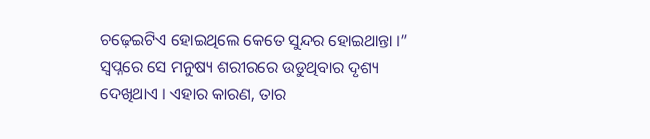ଚଢ଼େଇଟିଏ ହୋଇଥିଲେ କେତେ ସୁନ୍ଦର ହୋଇଥାନ୍ତା ।” ସ୍ୱପ୍ନରେ ସେ ମନୁଷ୍ୟ ଶରୀରରେ ଉଡୁଥିବାର ଦୃଶ୍ୟ ଦେଖିଥାଏ । ଏହାର କାରଣ, ତାର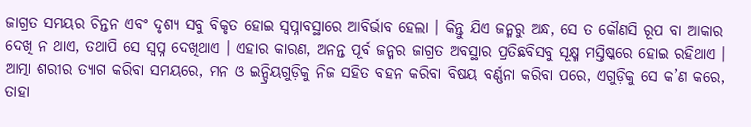ଜାଗ୍ରତ ସମୟର ଚିନ୍ତନ ଏବଂ ଦୃଶ୍ୟ ସବୁ ବିକୃତ ହୋଇ ସ୍ୱପ୍ନାବସ୍ଥାରେ ଆବିର୍ଭାବ ହେଲା । କିନ୍ତୁ ଯିଏ ଜନ୍ମରୁ ଅନ୍ଧ, ସେ ତ କୌଣସି ରୂପ ବା ଆକାର ଦେଖି ନ ଥାଏ, ତଥାପି ସେ ସ୍ୱପ୍ନ ଦେଖିଥାଏ । ଏହାର କାରଣ, ଅନନ୍ତ ପୂର୍ବ ଜନ୍ମର ଜାଗ୍ରତ ଅବସ୍ଥାର ପ୍ରତିଛବିସବୁ ସୂକ୍ଷ୍ମ ମସ୍ତିଷ୍କରେ ହୋଇ ରହିଥାଏ । ଆତ୍ମା ଶରୀର ତ୍ୟାଗ କରିବା ସମୟରେ, ମନ ଓ ଇନ୍ଦ୍ରିୟଗୁଡ଼ିକୁ ନିଜ ସହିତ ବହନ କରିବା ବିଷୟ ବର୍ଣ୍ଣନା କରିବା ପରେ, ଏଗୁଡ଼ିକୁ ସେ କ’ଣ କରେ, ତାହା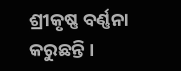ଶ୍ରୀକୃଷ୍ଣ ବର୍ଣ୍ଣନା କରୁଛନ୍ତି ।